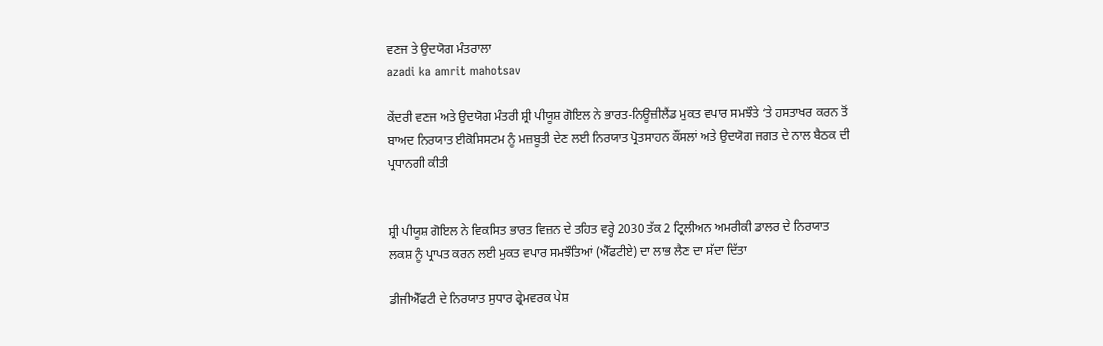ਵਣਜ ਤੇ ਉਦਯੋਗ ਮੰਤਰਾਲਾ
azadi ka amrit mahotsav

ਕੇਂਦਰੀ ਵਣਜ ਅਤੇ ਉਦਯੋਗ ਮੰਤਰੀ ਸ਼੍ਰੀ ਪੀਯੂਸ਼ ਗੋਇਲ ਨੇ ਭਾਰਤ-ਨਿਊਜ਼ੀਲੈਂਡ ਮੁਕਤ ਵਪਾਰ ਸਮਝੌਤੇ ‘ਤੇ ਹਸਤਾਖਰ ਕਰਨ ਤੋਂ ਬਾਅਦ ਨਿਰਯਾਤ ਈਕੋਸਿਸਟਮ ਨੂੰ ਮਜ਼ਬੂਤੀ ਦੇਣ ਲਈ ਨਿਰਯਾਤ ਪ੍ਰੋਤਸਾਹਨ ਕੌਂਸਲਾਂ ਅਤੇ ਉਦਯੋਗ ਜਗਤ ਦੇ ਨਾਲ ਬੈਠਕ ਦੀ ਪ੍ਰਧਾਨਗੀ ਕੀਤੀ


ਸ਼੍ਰੀ ਪੀਯੂਸ਼ ਗੋਇਲ ਨੇ ਵਿਕਸਿਤ ਭਾਰਤ ਵਿਜ਼ਨ ਦੇ ਤਹਿਤ ਵਰ੍ਹੇ 2030 ਤੱਕ 2 ਟ੍ਰਿਲੀਅਨ ਅਮਰੀਕੀ ਡਾਲਰ ਦੇ ਨਿਰਯਾਤ ਲਕਸ਼ ਨੂੰ ਪ੍ਰਾਪਤ ਕਰਨ ਲਈ ਮੁਕਤ ਵਪਾਰ ਸਮਝੌਤਿਆਂ (ਐੱਫਟੀਏ) ਦਾ ਲਾਭ ਲੈਣ ਦਾ ਸੱਦਾ ਦਿੱਤਾ

ਡੀਜੀਐੱਫਟੀ ਦੇ ਨਿਰਯਾਤ ਸੁਧਾਰ ਫ੍ਰੇਮਵਰਕ ਪੇਸ਼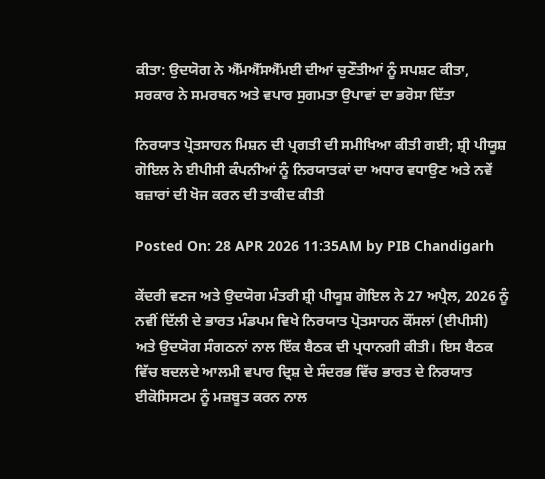ਕੀਤਾ: ਉਦਯੋਗ ਨੇ ਐੱਮਐੱਸਐੱਮਈ ਦੀਆਂ ਚੁਣੌਤੀਆਂ ਨੂੰ ਸਪਸ਼ਟ ਕੀਤਾ, ਸਰਕਾਰ ਨੇ ਸਮਰਥਨ ਅਤੇ ਵਪਾਰ ਸੁਗਮਤਾ ਉਪਾਵਾਂ ਦਾ ਭਰੋਸਾ ਦਿੱਤਾ

ਨਿਰਯਾਤ ਪ੍ਰੋਤਸਾਹਨ ਮਿਸ਼ਨ ਦੀ ਪ੍ਰਗਤੀ ਦੀ ਸਮੀਖਿਆ ਕੀਤੀ ਗਈ; ਸ਼੍ਰੀ ਪੀਯੂਸ਼ ਗੋਇਲ ਨੇ ਈਪੀਸੀ ਕੰਪਨੀਆਂ ਨੂੰ ਨਿਰਯਾਤਕਾਂ ਦਾ ਅਧਾਰ ਵਧਾਉਣ ਅਤੇ ਨਵੇਂ ਬਜ਼ਾਰਾਂ ਦੀ ਖੋਜ ਕਰਨ ਦੀ ਤਾਕੀਦ ਕੀਤੀ

Posted On: 28 APR 2026 11:35AM by PIB Chandigarh

ਕੇਂਦਰੀ ਵਣਜ ਅਤੇ ਉਦਯੋਗ ਮੰਤਰੀ ਸ਼੍ਰੀ ਪੀਯੂਸ਼ ਗੋਇਲ ਨੇ 27 ਅਪ੍ਰੈਲ, 2026 ਨੂੰ ਨਵੀਂ ਦਿੱਲੀ ਦੇ ਭਾਰਤ ਮੰਡਪਮ ਵਿਖੇ ਨਿਰਯਾਤ ਪ੍ਰੋਤਸਾਹਨ ਕੌਂਸਲਾਂ (ਈਪੀਸੀ) ਅਤੇ ਉਦਯੋਗ ਸੰਗਠਨਾਂ ਨਾਲ ਇੱਕ ਬੈਠਕ ਦੀ ਪ੍ਰਧਾਨਗੀ ਕੀਤੀ। ਇਸ ਬੈਠਕ ਵਿੱਚ ਬਦਲਦੇ ਆਲਮੀ ਵਪਾਰ ਦ੍ਰਿਸ਼ ਦੇ ਸੰਦਰਭ ਵਿੱਚ ਭਾਰਤ ਦੇ ਨਿਰਯਾਤ ਈਕੋਸਿਸਟਮ ਨੂੰ ਮਜ਼ਬੂਤ ਕਰਨ ਨਾਲ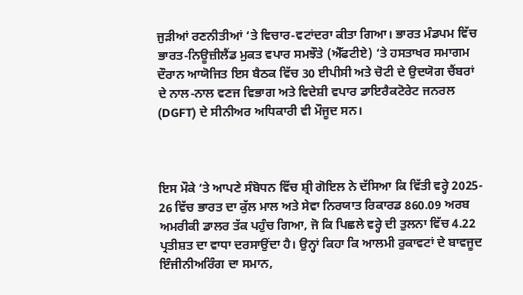ਜੁੜੀਆਂ ਰਣਨੀਤੀਆਂ ‘ਤੇ ਵਿਚਾਰ-ਵਟਾਂਦਰਾ ਕੀਤਾ ਗਿਆ। ਭਾਰਤ ਮੰਡਪਮ ਵਿੱਚ ਭਾਰਤ-ਨਿਊਜ਼ੀਲੈਂਡ ਮੁਕਤ ਵਪਾਰ ਸਮਝੌਤੇ (ਐੱਫਟੀਏ) ‘ਤੇ ਹਸਤਾਖਰ ਸਮਾਗਮ ਦੌਰਾਨ ਆਯੋਜਿਤ ਇਸ ਬੈਠਕ ਵਿੱਚ 30 ਈਪੀਸੀ ਅਤੇ ਚੋਟੀ ਦੇ ਉਦਯੋਗ ਚੈਂਬਰਾਂ ਦੇ ਨਾਲ-ਨਾਲ ਵਣਜ ਵਿਭਾਗ ਅਤੇ ਵਿਦੇਸ਼ੀ ਵਪਾਰ ਡਾਇਰੈਕਟੋਰੇਟ ਜਨਰਲ (DGFT) ਦੇ ਸੀਨੀਅਰ ਅਧਿਕਾਰੀ ਵੀ ਮੌਜੂਦ ਸਨ।



ਇਸ ਮੌਕੇ ‘ਤੇ ਆਪਣੇ ਸੰਬੋਧਨ ਵਿੱਚ ਸ਼੍ਰੀ ਗੋਇਲ ਨੇ ਦੱਸਿਆ ਕਿ ਵਿੱਤੀ ਵਰ੍ਹੇ 2025- 26 ਵਿੱਚ ਭਾਰਤ ਦਾ ਕੁੱਲ ਮਾਲ ਅਤੇ ਸੇਵਾ ਨਿਰਯਾਤ ਰਿਕਾਰਡ 860.09 ਅਰਬ ਅਮਰੀਕੀ ਡਾਲਰ ਤੱਕ ਪਹੁੰਚ ਗਿਆ, ਜੋ ਕਿ ਪਿਛਲੇ ਵਰ੍ਹੇ ਦੀ ਤੁਲਨਾ ਵਿੱਚ 4.22 ਪ੍ਰਤੀਸ਼ਤ ਦਾ ਵਾਧਾ ਦਰਸਾਉਂਦਾ ਹੈ। ਉਨ੍ਹਾਂ ਕਿਹਾ ਕਿ ਆਲਮੀ ਰੁਕਾਵਟਾਂ ਦੇ ਬਾਵਜੂਦ ਇੰਜੀਨੀਅਰਿੰਗ ਦਾ ਸਮਾਨ,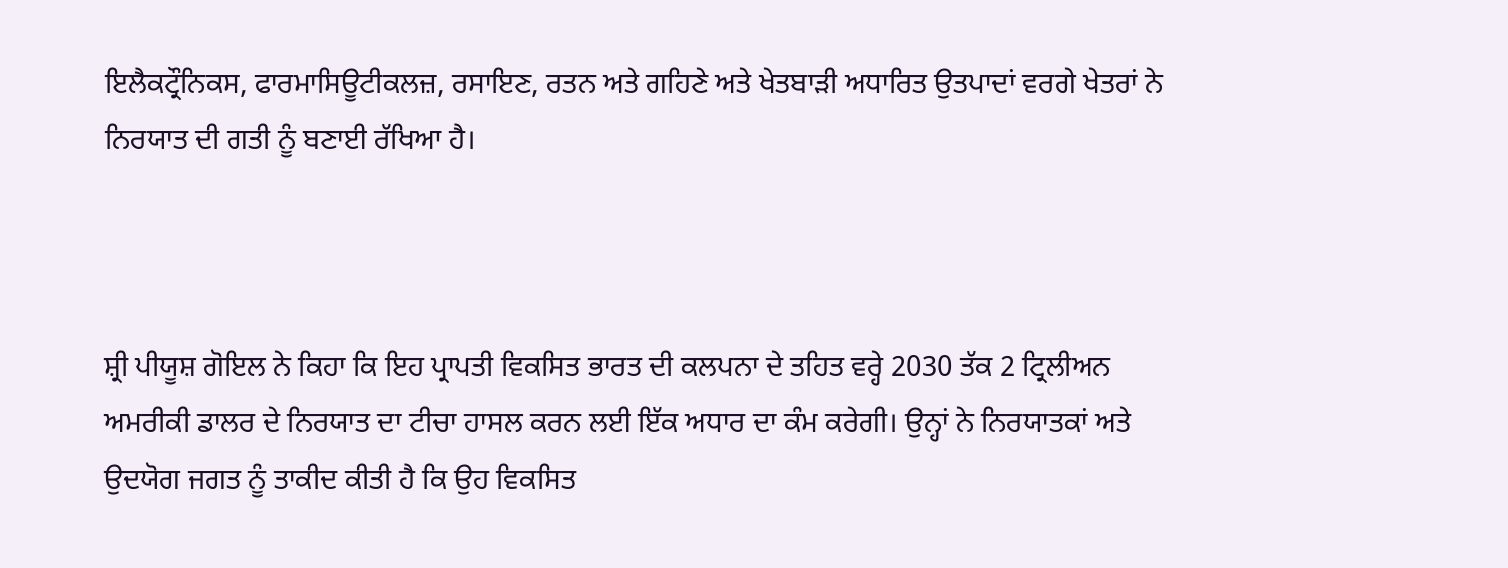ਇਲੈਕਟ੍ਰੌਨਿਕਸ, ਫਾਰਮਾਸਿਊਟੀਕਲਜ਼, ਰਸਾਇਣ, ਰਤਨ ਅਤੇ ਗਹਿਣੇ ਅਤੇ ਖੇਤਬਾੜੀ ਅਧਾਰਿਤ ਉਤਪਾਦਾਂ ਵਰਗੇ ਖੇਤਰਾਂ ਨੇ ਨਿਰਯਾਤ ਦੀ ਗਤੀ ਨੂੰ ਬਣਾਈ ਰੱਖਿਆ ਹੈ।



ਸ਼੍ਰੀ ਪੀਯੂਸ਼ ਗੋਇਲ ਨੇ ਕਿਹਾ ਕਿ ਇਹ ਪ੍ਰਾਪਤੀ ਵਿਕਸਿਤ ਭਾਰਤ ਦੀ ਕਲਪਨਾ ਦੇ ਤਹਿਤ ਵਰ੍ਹੇ 2030 ਤੱਕ 2 ਟ੍ਰਿਲੀਅਨ ਅਮਰੀਕੀ ਡਾਲਰ ਦੇ ਨਿਰਯਾਤ ਦਾ ਟੀਚਾ ਹਾਸਲ ਕਰਨ ਲਈ ਇੱਕ ਅਧਾਰ ਦਾ ਕੰਮ ਕਰੇਗੀ। ਉਨ੍ਹਾਂ ਨੇ ਨਿਰਯਾਤਕਾਂ ਅਤੇ ਉਦਯੋਗ ਜਗਤ ਨੂੰ ਤਾਕੀਦ ਕੀਤੀ ਹੈ ਕਿ ਉਹ ਵਿਕਸਿਤ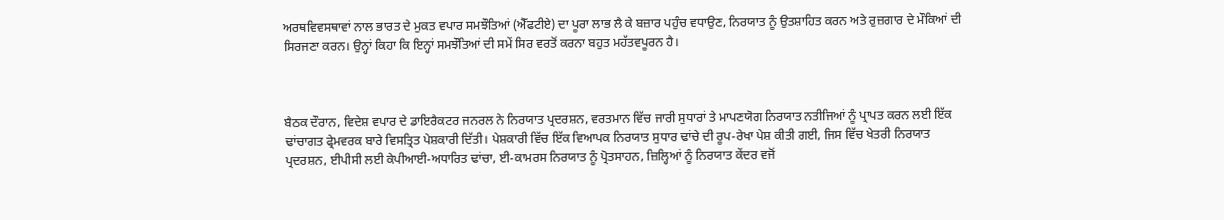ਅਰਥਵਿਵਸਥਾਵਾਂ ਨਾਲ ਭਾਰਤ ਦੇ ਮੁਕਤ ਵਪਾਰ ਸਮਝੌਤਿਆਂ (ਐੱਫਟੀਏ) ਦਾ ਪੂਰਾ ਲਾਭ ਲੈ ਕੇ ਬਜ਼ਾਰ ਪਹੁੰਚ ਵਧਾਉਣ, ਨਿਰਯਾਤ ਨੂੰ ਉਤਸ਼ਾਹਿਤ ਕਰਨ ਅਤੇ ਰੁਜ਼ਗਾਰ ਦੇ ਮੌਕਿਆਂ ਦੀ ਸਿਰਜਣਾ ਕਰਨ। ਉਨ੍ਹਾਂ ਕਿਹਾ ਕਿ ਇਨ੍ਹਾਂ ਸਮਝੌਤਿਆਂ ਦੀ ਸਮੇਂ ਸਿਰ ਵਰਤੋਂ ਕਰਨਾ ਬਹੁਤ ਮਹੱਤਵਪੂਰਨ ਹੈ।



ਬੈਠਕ ਦੌਰਾਨ, ਵਿਦੇਸ਼ ਵਪਾਰ ਦੇ ਡਾਇਰੈਕਟਰ ਜਨਰਲ ਨੇ ਨਿਰਯਾਤ ਪ੍ਰਦਰਸ਼ਨ, ਵਰਤਮਾਨ ਵਿੱਚ ਜਾਰੀ ਸੁਧਾਰਾਂ ਤੇ ਮਾਪਣਯੋਗ ਨਿਰਯਾਤ ਨਤੀਜਿਆਂ ਨੂੰ ਪ੍ਰਾਪਤ ਕਰਨ ਲਈ ਇੱਕ ਢਾਂਚਾਗਤ ਫ੍ਰੇਮਵਰਕ ਬਾਰੇ ਵਿਸਤ੍ਰਿਤ ਪੇਸ਼ਕਾਰੀ ਦਿੱਤੀ। ਪੇਸ਼ਕਾਰੀ ਵਿੱਚ ਇੱਕ ਵਿਆਪਕ ਨਿਰਯਾਤ ਸੁਧਾਰ ਢਾਂਚੇ ਦੀ ਰੂਪ-ਰੇਖਾ ਪੇਸ਼ ਕੀਤੀ ਗਈ, ਜਿਸ ਵਿੱਚ ਖੇਤਰੀ ਨਿਰਯਾਤ ਪ੍ਰਦਰਸ਼ਨ, ਈਪੀਸੀ ਲਈ ਕੇਪੀਆਈ-ਅਧਾਰਿਤ ਢਾਂਚਾ, ਈ-ਕਾਮਰਸ ਨਿਰਯਾਤ ਨੂੰ ਪ੍ਰੋਤਸਾਹਨ, ਜ਼ਿਲ੍ਹਿਆਂ ਨੂੰ ਨਿਰਯਾਤ ਕੇਂਦਰ ਵਜੋਂ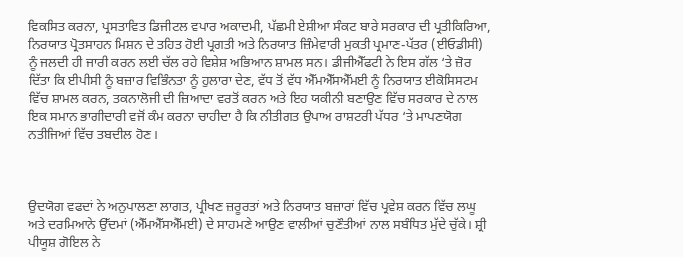ਵਿਕਸਿਤ ਕਰਨਾ, ਪ੍ਰਸਤਾਵਿਤ ਡਿਜੀਟਲ ਵਪਾਰ ਅਕਾਦਮੀ, ਪੱਛਮੀ ਏਸ਼ੀਆ ਸੰਕਟ ਬਾਰੇ ਸਰਕਾਰ ਦੀ ਪ੍ਰਤੀਕਿਰਿਆ, ਨਿਰਯਾਤ ਪ੍ਰੋਤਸਾਹਨ ਮਿਸ਼ਨ ਦੇ ਤਹਿਤ ਹੋਈ ਪ੍ਰਗਤੀ ਅਤੇ ਨਿਰਯਾਤ ਜ਼ਿੰਮੇਵਾਰੀ ਮੁਕਤੀ ਪ੍ਰਮਾਣ-ਪੱਤਰ (ਈਓਡੀਸੀ) ਨੂੰ ਜਲਦੀ ਹੀ ਜਾਰੀ ਕਰਨ ਲਈ ਚੱਲ ਰਹੇ ਵਿਸ਼ੇਸ਼ ਅਭਿਆਨ ਸ਼ਾਮਲ ਸਨ। ਡੀਜੀਐੱਫਟੀ ਨੇ ਇਸ ਗੱਲ ‘ਤੇ ਜ਼ੋਰ ਦਿੱਤਾ ਕਿ ਈਪੀਸੀ ਨੂੰ ਬਜ਼ਾਰ ਵਿਭਿੰਨਤਾ ਨੂੰ ਹੁਲਾਰਾ ਦੇਣ, ਵੱਧ ਤੋਂ ਵੱਧ ਐੱਮਐੱਸਐੱਮਈ ਨੂੰ ਨਿਰਯਾਤ ਈਕੋਸਿਸਟਮ ਵਿੱਚ ਸ਼ਾਮਲ ਕਰਨ, ਤਕਨਾਲੋਜੀ ਦੀ ਜ਼ਿਆਦਾ ਵਰਤੋਂ ਕਰਨ ਅਤੇ ਇਹ ਯਕੀਨੀ ਬਣਾਉਣ ਵਿੱਚ ਸਰਕਾਰ ਦੇ ਨਾਲ ਇਕ ਸਮਾਨ ਭਾਗੀਦਾਰੀ ਵਜੋਂ ਕੰਮ ਕਰਨਾ ਚਾਹੀਦਾ ਹੈ ਕਿ ਨੀਤੀਗਤ ਉਪਾਅ ਰਾਸ਼ਟਰੀ ਪੱਧਰ ‘ਤੇ ਮਾਪਣਯੋਗ ਨਤੀਜਿਆਂ ਵਿੱਚ ਤਬਦੀਲ ਹੋਣ।



ਉਦਯੋਗ ਵਫਦਾਂ ਨੇ ਅਨੁਪਾਲਣਾ ਲਾਗਤ, ਪ੍ਰੀਖਣ ਜ਼ਰੂਰਤਾਂ ਅਤੇ ਨਿਰਯਾਤ ਬਜ਼ਾਰਾਂ ਵਿੱਚ ਪ੍ਰਵੇਸ਼ ਕਰਨ ਵਿੱਚ ਲਘੂ ਅਤੇ ਦਰਮਿਆਨੇ ਉੱਦਮਾਂ (ਐੱਮਐੱਸਐੱਮਈ) ਦੇ ਸਾਹਮਣੇ ਆਉਣ ਵਾਲੀਆਂ ਚੁਣੌਤੀਆਂ ਨਾਲ ਸਬੰਧਿਤ ਮੁੱਦੇ ਚੁੱਕੇ। ਸ਼੍ਰੀ ਪੀਯੂਸ਼ ਗੋਇਲ ਨੇ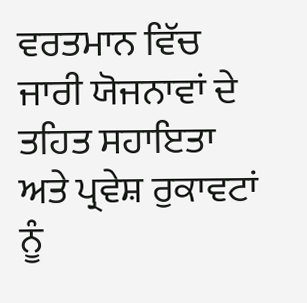ਵਰਤਮਾਨ ਵਿੱਚ ਜਾਰੀ ਯੋਜਨਾਵਾਂ ਦੇ ਤਹਿਤ ਸਹਾਇਤਾ ਅਤੇ ਪ੍ਰਵੇਸ਼ ਰੁਕਾਵਟਾਂ ਨੂੰ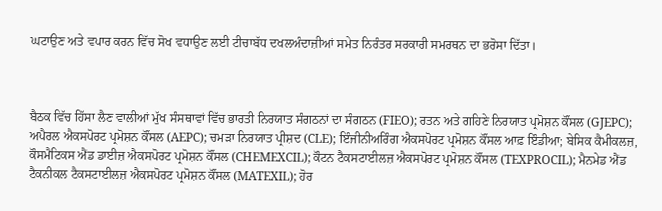ਘਟਾਉਣ ਅਤੇ ਵਪਾਰ ਕਰਨ ਵਿੱਚ ਸੋਖ ਵਧਾਉਣ ਲਈ ਟੀਚਾਬੱਧ ਦਖਲਅੰਦਾਜ਼ੀਆਂ ਸਮੇਤ ਨਿਰੰਤਰ ਸਰਕਾਰੀ ਸਮਰਥਨ ਦਾ ਭਰੋਸਾ ਦਿੱਤਾ।



ਬੈਠਕ ਵਿੱਚ ਹਿੱਸਾ ਲੈਣ ਵਾਲੀਆਂ ਮੁੱਖ ਸੰਸਥਾਵਾਂ ਵਿੱਚ ਭਾਰਤੀ ਨਿਰਯਾਤ ਸੰਗਠਨਾਂ ਦਾ ਸੰਗਠਨ (FIEO); ਰਤਨ ਅਤੇ ਗਹਿਣੇ ਨਿਰਯਾਤ ਪ੍ਰਮੋਸ਼ਨ ਕੌਂਸਲ (GJEPC); ਅਪੈਰਲ ਐਕਸਪੋਰਟ ਪ੍ਰਮੋਸ਼ਨ ਕੌਂਸਲ (AEPC); ਚਮੜਾ ਨਿਰਯਾਤ ਪ੍ਰੀਸ਼ਦ (CLE); ਇੰਜੀਨੀਅਰਿੰਗ ਐਕਸਪੋਰਟ ਪ੍ਰਮੋਸ਼ਨ ਕੌਂਸਲ ਆਫ਼ ਇੰਡੀਆ; ਬੇਸਿਕ ਕੈਮੀਕਲਜ਼, ਕੌਸਮੈਟਿਕਸ ਐਂਡ ਡਾਈਜ਼ ਐਕਸਪੋਰਟ ਪ੍ਰਮੋਸ਼ਨ ਕੌਂਸਲ (CHEMEXCIL); ਕੌਟਨ ਟੈਕਸਟਾਈਲਜ਼ ਐਕਸਪੋਰਟ ਪ੍ਰਮੋਸ਼ਨ ਕੌਂਸਲ (TEXPROCIL); ਮੈਨਮੇਡ ਐਂਡ ਟੈਕਨੀਕਲ ਟੈਕਸਟਾਈਲਜ਼ ਐਕਸਪੋਰਟ ਪ੍ਰਮੋਸ਼ਨ ਕੌਂਸਲ (MATEXIL); ਹੋਰ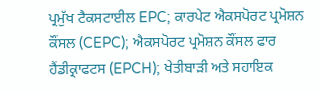ਪ੍ਰਮੁੱਖ ਟੈਕਸਟਾਈਲ EPC; ਕਾਰਪੇਟ ਐਕਸਪੋਰਟ ਪ੍ਰਮੋਸ਼ਨ ਕੌਂਸਲ (CEPC); ਐਕਸਪੋਰਟ ਪ੍ਰਮੋਸ਼ਨ ਕੌਂਸਲ ਫਾਰ ਹੈਂਡੀਕ੍ਰਾਫਟਸ (EPCH); ਖੇਤੀਬਾੜੀ ਅਤੇ ਸਹਾਇਕ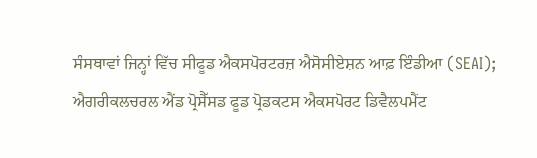ਸੰਸਥਾਵਾਂ ਜਿਨ੍ਹਾਂ ਵਿੱਚ ਸੀਫੂਡ ਐਕਸਪੋਰਟਰਜ਼ ਐਸੋਸੀਏਸ਼ਨ ਆਫ਼ ਇੰਡੀਆ (SEAI); ਐਗਰੀਕਲਚਰਲ ਐਂਡ ਪ੍ਰੋਸੈੱਸਡ ਫੂਡ ਪ੍ਰੋਡਕਟਸ ਐਕਸਪੋਰਟ ਡਿਵੈਲਪਮੈਂਟ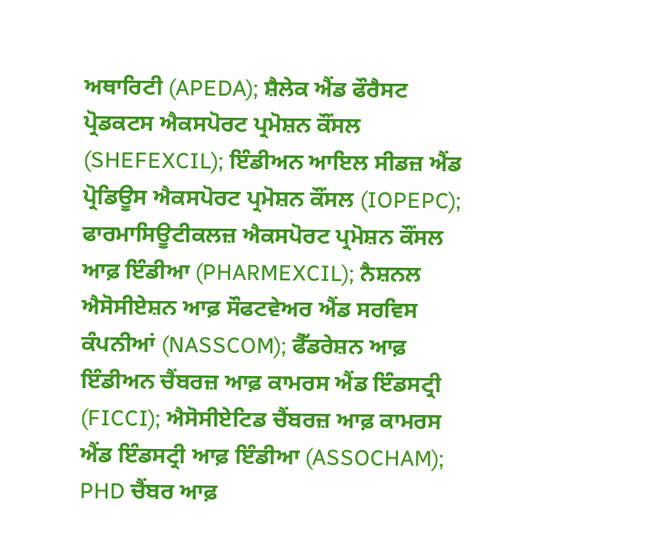ਅਥਾਰਿਟੀ (APEDA); ਸ਼ੈਲੇਕ ਐਂਡ ਫੌਰੈਸਟ ਪ੍ਰੋਡਕਟਸ ਐਕਸਪੋਰਟ ਪ੍ਰਮੋਸ਼ਨ ਕੌਂਸਲ (SHEFEXCIL); ਇੰਡੀਅਨ ਆਇਲ ਸੀਡਜ਼ ਐਂਡ ਪ੍ਰੋਡਿਊਸ ਐਕਸਪੋਰਟ ਪ੍ਰਮੋਸ਼ਨ ਕੌਂਸਲ (IOPEPC); ਫਾਰਮਾਸਿਊਟੀਕਲਜ਼ ਐਕਸਪੋਰਟ ਪ੍ਰਮੋਸ਼ਨ ਕੌਂਸਲ ਆਫ਼ ਇੰਡੀਆ (PHARMEXCIL); ਨੈਸ਼ਨਲ ਐਸੋਸੀਏਸ਼ਨ ਆਫ਼ ਸੌਫਟਵੇਅਰ ਐਂਡ ਸਰਵਿਸ ਕੰਪਨੀਆਂ (NASSCOM); ਫੈੱਡਰੇਸ਼ਨ ਆਫ਼ ਇੰਡੀਅਨ ਚੈਂਬਰਜ਼ ਆਫ਼ ਕਾਮਰਸ ਐਂਡ ਇੰਡਸਟ੍ਰੀ (FICCI); ਐਸੋਸੀਏਟਿਡ ਚੈਂਬਰਜ਼ ਆਫ਼ ਕਾਮਰਸ ਐਂਡ ਇੰਡਸਟ੍ਰੀ ਆਫ਼ ਇੰਡੀਆ (ASSOCHAM); PHD ਚੈਂਬਰ ਆਫ਼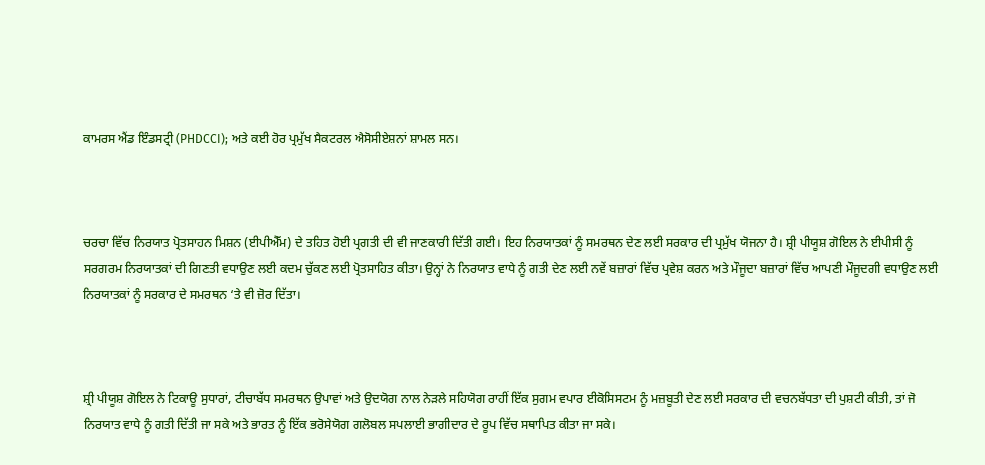ਕਾਮਰਸ ਐਂਡ ਇੰਡਸਟ੍ਰੀ (PHDCCI); ਅਤੇ ਕਈ ਹੋਰ ਪ੍ਰਮੁੱਖ ਸੈਕਟਰਲ ਐਸੋਸੀਏਸ਼ਨਾਂ ਸ਼ਾਮਲ ਸਨ।



ਚਰਚਾ ਵਿੱਚ ਨਿਰਯਾਤ ਪ੍ਰੋਤਸਾਹਨ ਮਿਸ਼ਨ (ਈਪੀਐੱਮ) ਦੇ ਤਹਿਤ ਹੋਈ ਪ੍ਰਗਤੀ ਦੀ ਵੀ ਜਾਣਕਾਰੀ ਦਿੱਤੀ ਗਈ। ਇਹ ਨਿਰਯਾਤਕਾਂ ਨੂੰ ਸਮਰਥਨ ਦੇਣ ਲਈ ਸਰਕਾਰ ਦੀ ਪ੍ਰਮੁੱਖ ਯੋਜਨਾ ਹੈ। ਸ਼੍ਰੀ ਪੀਯੂਸ਼ ਗੋਇਲ ਨੇ ਈਪੀਸੀ ਨੂੰ ਸਰਗਰਮ ਨਿਰਯਾਤਕਾਂ ਦੀ ਗਿਣਤੀ ਵਧਾਉਣ ਲਈ ਕਦਮ ਚੁੱਕਣ ਲਈ ਪ੍ਰੋਤਸਾਹਿਤ ਕੀਤਾ। ਉਨ੍ਹਾਂ ਨੇ ਨਿਰਯਾਤ ਵਾਧੇ ਨੂੰ ਗਤੀ ਦੇਣ ਲਈ ਨਵੇਂ ਬਜ਼ਾਰਾਂ ਵਿੱਚ ਪ੍ਰਵੇਸ਼ ਕਰਨ ਅਤੇ ਮੌਜੂਦਾ ਬਜ਼ਾਰਾਂ ਵਿੱਚ ਆਪਣੀ ਮੌਜੂਦਗੀ ਵਧਾਉਣ ਲਈ ਨਿਰਯਾਤਕਾਂ ਨੂੰ ਸਰਕਾਰ ਦੇ ਸਮਰਥਨ ‘ਤੇ ਵੀ ਜ਼ੋਰ ਦਿੱਤਾ।



ਸ਼੍ਰੀ ਪੀਯੂਸ਼ ਗੋਇਲ ਨੇ ਟਿਕਾਊ ਸੁਧਾਰਾਂ, ਟੀਚਾਬੱਧ ਸਮਰਥਨ ਉਪਾਵਾਂ ਅਤੇ ਉਦਯੋਗ ਨਾਲ ਨੇੜਲੇ ਸਹਿਯੋਗ ਰਾਹੀਂ ਇੱਕ ਸੁਗਮ ਵਪਾਰ ਈਕੋਸਿਸਟਮ ਨੂੰ ਮਜ਼ਬੂਤੀ ਦੇਣ ਲਈ ਸਰਕਾਰ ਦੀ ਵਚਨਬੱਧਤਾ ਦੀ ਪੁਸ਼ਟੀ ਕੀਤੀ, ਤਾਂ ਜੋ ਨਿਰਯਾਤ ਵਾਧੇ ਨੂੰ ਗਤੀ ਦਿੱਤੀ ਜਾ ਸਕੇ ਅਤੇ ਭਾਰਤ ਨੂੰ ਇੱਕ ਭਰੋਸੇਯੋਗ ਗਲੋਬਲ ਸਪਲਾਈ ਭਾਗੀਦਾਰ ਦੇ ਰੂਪ ਵਿੱਚ ਸਥਾਪਿਤ ਕੀਤਾ ਜਾ ਸਕੇ।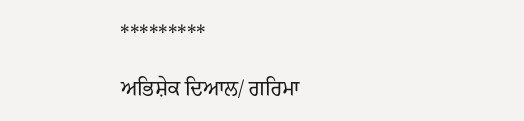*********

ਅਭਿਸ਼ੇਕ ਦਿਆਲ/ ਗਰਿਮਾ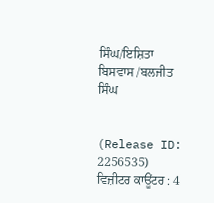ਸਿੰਘ/ਇਸ਼ਿਤਾ ਬਿਸਵਾਸ /ਬਲਜੀਤ ਸਿੰਘ


(Release ID: 2256535) ਵਿਜ਼ੀਟਰ ਕਾਊਂਟਰ : 4